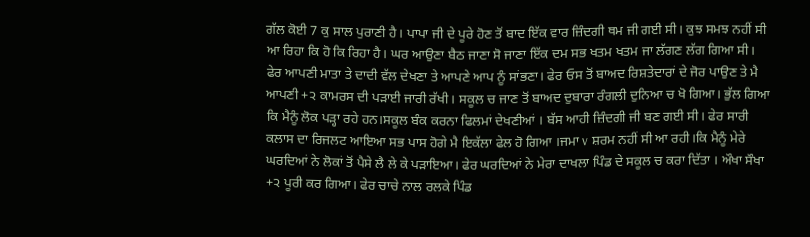ਗੱਲ ਕੋਈ 7 ਕੁ ਸਾਲ ਪੁਰਾਣੀ ਹੈ। ਪਾਪਾ ਜੀ ਦੇ ਪੂਰੇ ਹੋਣ ਤੋਂ ਬਾਦ ਇੱਕ ਵਾਰ ਜ਼ਿੰਦਗੀ ਥਮ ਜੀ ਗਈ ਸੀ। ਕੁਝ ਸਮਝ ਨਹੀਂ ਸੀ ਆ ਰਿਹਾ ਕਿ ਹੋ ਕਿ ਰਿਹਾ ਹੈ। ਘਰ ਆਉਣਾ ਬੈਠ ਜਾਣਾ ਸੋ ਜਾਣਾ ਇੱਕ ਦਮ ਸਭ ਖਤਮ ਖਤਮ ਜਾ ਲੱਗਣ ਲੱਗ ਗਿਆ ਸੀ। ਫੇਰ ਆਪਣੀ ਮਾਤਾ ਤੇ ਦਾਦੀ ਵੱਲ ਦੇਖਣਾ ਤੇ ਆਪਣੇ ਆਪ ਨੂੰ ਸਾਂਭਣਾ। ਫੇਰ ਓਸ ਤੋਂ ਬਾਅਦ ਰਿਸ਼ਤੇਦਾਰਾਂ ਦੇ ਜੋਰ ਪਾਉਣ ਤੇ ਮੈ ਆਪਣੀ +੨ ਕਾਮਰਸ ਦੀ ਪੜਾਈ ਜਾਰੀ ਰੱਖੀ। ਸਕੂਲ ਚ ਜਾਣ ਤੋਂ ਬਾਅਦ ਦੁਬਾਰਾ ਰੰਗਲੀ ਦੁਨਿਆ ਚ ਖੋ ਗਿਆ। ਭੁੱਲ ਗਿਆ ਕਿ ਮੈਨੂੰ ਲੋਕ ਪੜ੍ਹਾ ਰਹੇ ਹਨ।ਸਕੂਲ ਬੰਕ ਕਰਨਾ ਫਿਲਮਾਂ ਦੇਖਣੀਆਂ । ਬੱਸ ਆਹੀ ਜ਼ਿੰਦਗੀ ਜੀ ਬਣ ਗਈ ਸੀ। ਫੇਰ ਸਾਰੀ ਕਲਾਸ ਦਾ ਰਿਜਲਟ ਆਇਆ ਸਭ ਪਾਸ ਹੋਗੇ ਮੈ ਇਕੱਲਾ ਫੇਲ ਹੋ ਗਿਆ ।ਜਮਾ v ਸ਼ਰਮ ਨਹੀਂ ਸੀ ਆ ਰਹੀ।ਕਿ ਮੈਨੂੰ ਮੇਰੇ ਘਰਦਿਆਂ ਨੇ ਲੋਕਾਂ ਤੋਂ ਪੈਸੇ ਲੈ ਲੇ ਕੇ ਪੜਾਇਆ। ਫੇਰ ਘਰਦਿਆਂ ਨੇ ਮੇਰਾ ਦਾਖਲਾ ਪਿੰਡ ਦੇ ਸਕੂਲ ਚ ਕਰਾ ਦਿੱਤਾ । ਔਖਾ ਸੌਖਾ +੨ ਪੂਰੀ ਕਰ ਗਿਆ। ਫੇਰ ਚਾਚੇ ਨਾਲ ਰਲਕੇ ਪਿੰਡ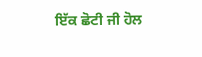ਇੱਕ ਛੋਟੀ ਜੀ ਹੋਲ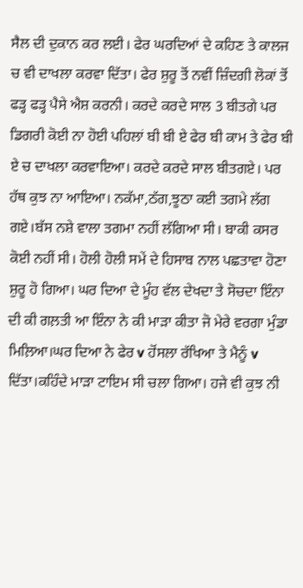ਸੈਲ ਦੀ ਦੁਕਾਨ ਕਰ ਲਈ। ਫੇਰ ਘਰਦਿਆਂ ਦੇ ਕਹਿਣ ਤੇ ਕਾਲਜ ਚ ਵੀ ਦਾਖਲਾ ਕਰਵਾ ਦਿੱਤਾ। ਫੇਰ ਸ਼ੁਰੂ ਤੋਂ ਨਵੀਂ ਜ਼ਿੰਦਗੀ ਲੋਕਾਂ ਤੋਂ ਫੜ੍ਹ ਫੜ੍ਹ ਪੈਸੇ ਐਸ਼ ਕਰਨੀ। ਕਰਦੇ ਕਰਦੇ ਸਾਲ 3 ਬੀਤਗੇ ਪਰ ਡਿਗਰੀ ਕੋਈ ਨਾ ਹੋਈ ਪਹਿਲਾਂ ਬੀ ਬੀ ਏ ਫੇਰ ਬੀ ਕਾਮ ਤੇ ਫੇਰ ਬੀ ਏ ਚ ਦਾਖਲਾ ਕਰਵਾਇਆ। ਕਰਦੇ ਕਰਦੇ ਸਾਲ ਬੀਤਗਏ। ਪਰ ਹੱਥ ਕੁਝ ਨਾ ਆਇਆ। ਨਕੱਮਾ,ਠੱਗ,ਝੂਠਾ ਕਈ ਤਗਮੇ ਲੱਗ ਗਏ।ਬੱਸ ਨਸ਼ੇ ਵਾਲਾ ਤਗਮਾ ਨਹੀਂ ਲੱਗਿਆ ਸੀ। ਬਾਕੀ ਕਸਰ ਕੋਈ ਨਹੀਂ ਸੀ। ਹੋਲੀ ਹੋਲੀ ਸਮੇਂ ਦੇ ਹਿਸਾਬ ਨਾਲ ਪਛਤਾਵਾ ਹੋਣਾ ਸ਼ੁਰੂ ਹੋ ਗਿਆ। ਘਰ ਦਿਆ ਦੇ ਮੂੰਹ ਵੱਲ ਦੇਖਦਾ ਤੇ ਸੋਚਦਾ ਇੰਨਾ ਦੀ ਕੀ ਗਲ਼ਤੀ ਆ ਇੰਨਾ ਨੇ ਕੀ ਮਾੜਾ ਕੀਤਾ ਜੋ ਮੇਰੇ ਵਰਗਾ ਮੁੰਡਾ ਮਿਲ਼ਿਆ।ਘਰ ਦਿਆ ਨੇ ਫੇਰ v ਹੋਂਸਲਾ ਰੱਖਿਆ ਤੇ ਮੈਨੂੰ v ਦਿੱਤਾ।ਕਹਿੰਦੇ ਮਾੜਾ ਟਾਇਮ ਸੀ ਚਲਾ ਗਿਆ। ਹਜੇ ਵੀ ਕੁਝ ਨੀ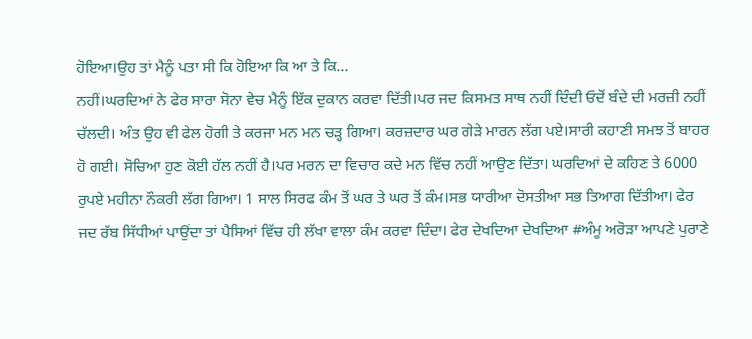ਹੋਇਆ।ਉਹ ਤਾਂ ਮੈਨੂੰ ਪਤਾ ਸੀ ਕਿ ਹੋਇਆ ਕਿ ਆ ਤੇ ਕਿ...
ਨਹੀਂ।ਘਰਦਿਆਂ ਨੇ ਫੇਰ ਸਾਰਾ ਸੋਨਾ ਵੇਚ ਮੈਨੂੰ ਇੱਕ ਦੁਕਾਨ ਕਰਵਾ ਦਿੱਤੀ।ਪਰ ਜਦ ਕਿਸਮਤ ਸਾਥ ਨਹੀਂ ਦਿੰਦੀ ਓਦੋਂ ਬੰਦੇ ਦੀ ਮਰਜ਼ੀ ਨਹੀਂ ਚੱਲਦੀ। ਅੰਤ ਉਹ ਵੀ ਫੇਲ ਹੋਗੀ ਤੇ ਕਰਜਾ ਮਨ ਮਨ ਚੜ੍ਹ ਗਿਆ। ਕਰਜ਼ਦਾਰ ਘਰ ਗੇੜੇ ਮਾਰਨ ਲੱਗ ਪਏ।ਸਾਰੀ ਕਹਾਣੀ ਸਮਝ ਤੋਂ ਬਾਹਰ ਹੋ ਗਈ। ਸੋਚਿਆ ਹੁਣ ਕੋਈ ਹੱਲ ਨਹੀਂ ਹੈ।ਪਰ ਮਰਨ ਦਾ ਵਿਚਾਰ ਕਦੇ ਮਨ ਵਿੱਚ ਨਹੀਂ ਆਉਣ ਦਿੱਤਾ। ਘਰਦਿਆਂ ਦੇ ਕਹਿਣ ਤੇ 6000 ਰੁਪਏ ਮਹੀਨਾ ਨੌਕਰੀ ਲੱਗ ਗਿਆ। 1 ਸਾਲ ਸਿਰਫ ਕੰਮ ਤੋਂ ਘਰ ਤੇ ਘਰ ਤੋਂ ਕੰਮ।ਸਭ ਯਾਰੀਆ ਦੋਸਤੀਆ ਸਭ ਤਿਆਗ ਦਿੱਤੀਆ। ਫੇਰ ਜਦ ਰੱਬ ਸਿੱਧੀਆਂ ਪਾਉਂਦਾ ਤਾਂ ਪੈਸਿਆਂ ਵਿੱਚ ਹੀ ਲੱਖਾ ਵਾਲਾ ਕੰਮ ਕਰਵਾ ਦਿੰਦਾ। ਫੇਰ ਦੇਖਦਿਆ ਦੇਖਦਿਆ #ਅੰਮੂ ਅਰੋੜਾ ਆਪਣੇ ਪੁਰਾਣੇ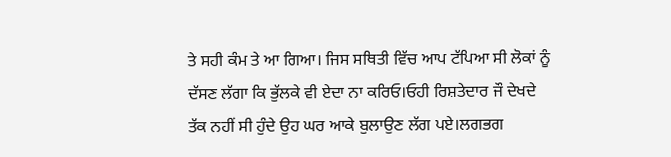ਤੇ ਸਹੀ ਕੰਮ ਤੇ ਆ ਗਿਆ। ਜਿਸ ਸਥਿਤੀ ਵਿੱਚ ਆਪ ਟੱਪਿਆ ਸੀ ਲੋਕਾਂ ਨੂੰ ਦੱਸਣ ਲੱਗਾ ਕਿ ਭੁੱਲਕੇ ਵੀ ਏਦਾ ਨਾ ਕਰਿਓ।ਓਹੀ ਰਿਸ਼ਤੇਦਾਰ ਜੌ ਦੇਖਦੇ ਤੱਕ ਨਹੀਂ ਸੀ ਹੁੰਦੇ ਉਹ ਘਰ ਆਕੇ ਬੁਲਾਉਣ ਲੱਗ ਪਏ।ਲਗਭਗ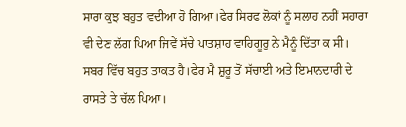ਸਾਰਾ ਕੁਝ ਬਹੁਤ ਵਦੀਆ ਹੋ ਗਿਆ।ਫੇਰ ਸਿਰਫ ਲੋਕਾਂ ਨੂੰ ਸਲਾਹ ਨਹੀਂ ਸਹਾਰਾ ਵੀ ਦੇਣ ਲੱਗ ਪਿਆ ਜਿਵੇਂ ਸੱਚੇ ਪਾਤਸ਼ਾਹ ਵਾਹਿਗੂਰੁ ਨੇ ਮੈਨੂੰ ਦਿੱਤਾ ਕ ਸੀ। ਸਬਰ ਵਿੱਚ ਬਹੁਤ ਤਾਕਤ ਹੈ।ਫੇਰ ਮੈ ਸ਼ੁਰੂ ਤੋਂ ਸੱਚਾਈ ਅਤੇ ਇਮਾਨਦਾਰੀ ਦੇ ਰਾਸਤੇ ਤੇ ਚੱਲ ਪਿਆ।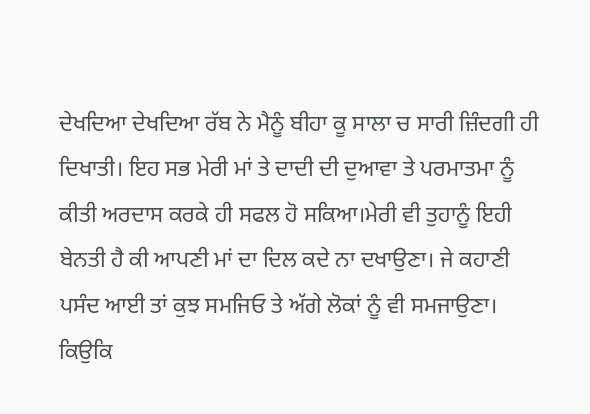ਦੇਖਦਿਆ ਦੇਖਦਿਆ ਰੱਬ ਨੇ ਮੈਨੂੰ ਬੀਹਾ ਕੂ ਸਾਲਾ ਚ ਸਾਰੀ ਜ਼ਿੰਦਗੀ ਹੀ ਦਿਖਾਤੀ। ਇਹ ਸਭ ਮੇਰੀ ਮਾਂ ਤੇ ਦਾਦੀ ਦੀ ਦੁਆਵਾ ਤੇ ਪਰਮਾਤਮਾ ਨੂੰ ਕੀਤੀ ਅਰਦਾਸ ਕਰਕੇ ਹੀ ਸਫਲ ਹੋ ਸਕਿਆ।ਮੇਰੀ ਵੀ ਤੁਹਾਨੂੰ ਇਹੀ ਬੇਨਤੀ ਹੈ ਕੀ ਆਪਣੀ ਮਾਂ ਦਾ ਦਿਲ ਕਦੇ ਨਾ ਦਖਾਉਣਾ। ਜੇ ਕਹਾਣੀ ਪਸੰਦ ਆਈ ਤਾਂ ਕੁਝ ਸਮਜਿਓ ਤੇ ਅੱਗੇ ਲੋਕਾਂ ਨੂੰ ਵੀ ਸਮਜਾਉਣਾ। ਕਿਉਕਿ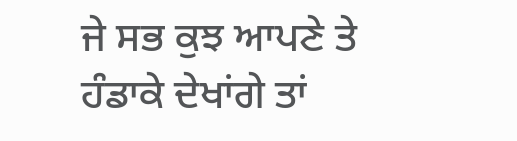ਜੇ ਸਭ ਕੁਝ ਆਪਣੇ ਤੇ ਹੰਡਾਕੇ ਦੇਖਾਂਗੇ ਤਾਂ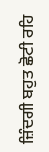ਜ਼ਿੰਦਗੀ ਬਹੁਤ ਛੋਟੀ ਰਹਿ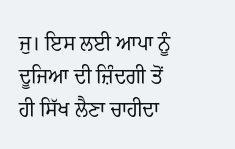ਜੁ। ਇਸ ਲਈ ਆਪਾ ਨੂੰ ਦੂਜਿਆ ਦੀ ਜ਼ਿੰਦਗੀ ਤੋਂ ਹੀ ਸਿੱਖ ਲੈਣਾ ਚਾਹੀਦਾ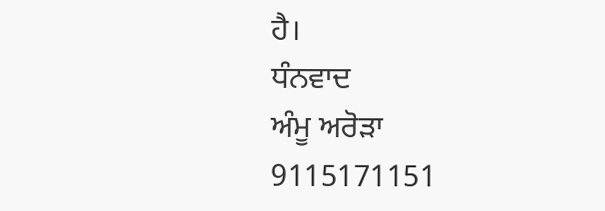ਹੈ।
ਧੰਨਵਾਦ
ਅੰਮੂ ਅਰੋੜਾ
9115171151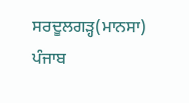ਸਰਦੂਲਗੜ੍ਹ(ਮਾਨਸਾ) ਪੰਜਾਬ